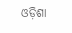ଓଡ଼ିଶା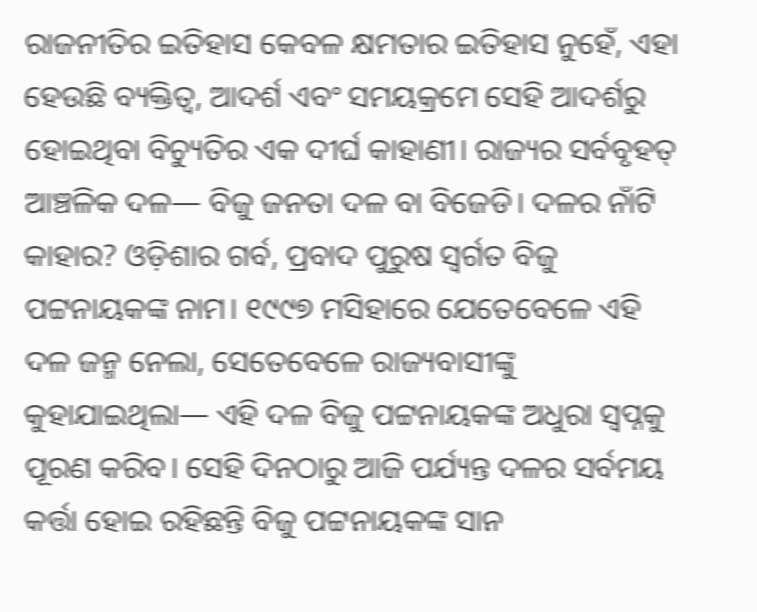ରାଜନୀତିର ଇତିହାସ କେବଳ କ୍ଷମତାର ଇତିହାସ ନୁହେଁ, ଏହା ହେଉଛି ବ୍ୟକ୍ତିତ୍ୱ, ଆଦର୍ଶ ଏବଂ ସମୟକ୍ରମେ ସେହି ଆଦର୍ଶରୁ ହୋଇଥିବା ବିଚ୍ୟୁତିର ଏକ ଦୀର୍ଘ କାହାଣୀ। ରାଜ୍ୟର ସର୍ବବୃହତ୍ ଆଞ୍ଚଳିକ ଦଳ— ବିଜୁ ଜନତା ଦଳ ବା ବିଜେଡି। ଦଳର ନାଁଟି କାହାର? ଓଡ଼ିଶାର ଗର୍ବ, ପ୍ରବାଦ ପୁରୁଷ ସ୍ୱର୍ଗତ ବିଜୁ ପଟ୍ଟନାୟକଙ୍କ ନାମ। ୧୯୯୭ ମସିହାରେ ଯେତେବେଳେ ଏହି ଦଳ ଜନ୍ମ ନେଲା, ସେତେବେଳେ ରାଜ୍ୟବାସୀଙ୍କୁ କୁହାଯାଇଥିଲା— ଏହି ଦଳ ବିଜୁ ପଟ୍ଟନାୟକଙ୍କ ଅଧୁରା ସ୍ୱପ୍ନକୁ ପୂରଣ କରିବ। ସେହି ଦିନଠାରୁ ଆଜି ପର୍ଯ୍ୟନ୍ତ ଦଳର ସର୍ବମୟ କର୍ତ୍ତା ହୋଇ ରହିଛନ୍ତି ବିଜୁ ପଟ୍ଟନାୟକଙ୍କ ସାନ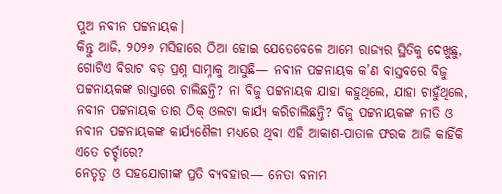ପୁଅ ନବୀନ ପଟ୍ଟନାୟକ।
କିନ୍ତୁ ଆଜି, ୨୦୨୬ ମସିହାରେ ଠିଆ ହୋଇ ଯେତେବେଳେ ଆମେ ରାଜ୍ୟର ସ୍ଥିତିକୁ ଦେଖୁଛୁ, ଗୋଟିଏ ବିରାଟ ବଡ଼ ପ୍ରଶ୍ନ ସାମ୍ନାକୁ ଆସୁଛି— ନବୀନ ପଟ୍ଟନାୟକ କ’ଣ ବାସ୍ତବରେ ବିଜୁ ପଟ୍ଟନାୟକଙ୍କ ରାସ୍ତାରେ ଚାଲିଛନ୍ତି? ନା ବିଜୁ ପଟ୍ଟନାୟକ ଯାହା କହୁଥିଲେ, ଯାହା ଚାହୁଁଥିଲେ, ନବୀନ ପଟ୍ଟନାୟକ ତାର ଠିକ୍ ଓଲଟା କାର୍ଯ୍ୟ କରିଚାଲିଛନ୍ତି? ବିଜୁ ପଟ୍ଟନାୟକଙ୍କ ନୀତି ଓ ନବୀନ ପଟ୍ଟନାୟକଙ୍କ କାର୍ଯ୍ୟଶୈଳୀ ମଧ୍ୟରେ ଥିବା ଏହି ଆକାଶ-ପାତାଳ ଫରକ ଆଜି କାହିଁକି ଏତେ ଚର୍ଚ୍ଚାରେ?
ନେତୃତ୍ୱ ଓ ସହଯୋଗୀଙ୍କ ପ୍ରତି ବ୍ୟବହାର— ନେତା ବନାମ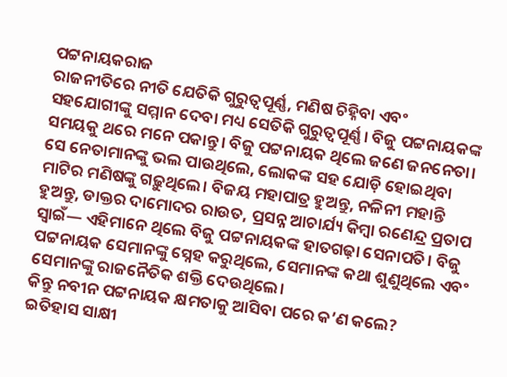ପଟ୍ଟନାୟକରାଜ
ରାଜନୀତିରେ ନୀତି ଯେତିକି ଗୁରୁତ୍ୱପୂର୍ଣ୍ଣ, ମଣିଷ ଚିହ୍ନିବା ଏବଂ ସହଯୋଗୀଙ୍କୁ ସମ୍ମାନ ଦେବା ମଧ୍ୟ ସେତିକି ଗୁରୁତ୍ୱପୂର୍ଣ୍ଣ। ବିଜୁ ପଟ୍ଟନାୟକଙ୍କ ସମୟକୁ ଥରେ ମନେ ପକାନ୍ତୁ। ବିଜୁ ପଟ୍ଟନାୟକ ଥିଲେ ଜଣେ ଜନନେତା। ସେ ନେତାମାନଙ୍କୁ ଭଲ ପାଉଥିଲେ, ଲୋକଙ୍କ ସହ ଯୋଡ଼ି ହୋଇଥିବା ମାଟିର ମଣିଷଙ୍କୁ ଗଢ଼ୁଥିଲେ। ବିଜୟ ମହାପାତ୍ର ହୁଅନ୍ତୁ, ନଳିନୀ ମହାନ୍ତି ହୁଅନ୍ତୁ, ଡାକ୍ତର ଦାମୋଦର ରାଉତ, ପ୍ରସନ୍ନ ଆଚାର୍ଯ୍ୟ କିମ୍ବା ରଣେନ୍ଦ୍ର ପ୍ରତାପ ସ୍ୱାଇଁ— ଏହିମାନେ ଥିଲେ ବିଜୁ ପଟ୍ଟନାୟକଙ୍କ ହାତଗଢ଼ା ସେନାପତି। ବିଜୁ ପଟ୍ଟନାୟକ ସେମାନଙ୍କୁ ସ୍ନେହ କରୁଥିଲେ, ସେମାନଙ୍କ କଥା ଶୁଣୁଥିଲେ ଏବଂ ସେମାନଙ୍କୁ ରାଜନୈତିକ ଶକ୍ତି ଦେଉଥିଲେ।
କିନ୍ତୁ ନବୀନ ପଟ୍ଟନାୟକ କ୍ଷମତାକୁ ଆସିବା ପରେ କ’ଣ କଲେ?
ଇତିହାସ ସାକ୍ଷୀ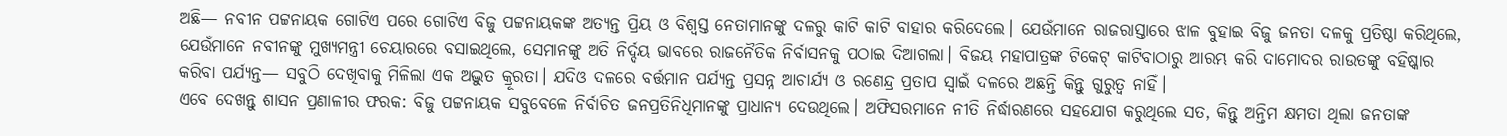ଅଛି— ନବୀନ ପଟ୍ଟନାୟକ ଗୋଟିଏ ପରେ ଗୋଟିଏ ବିଜୁ ପଟ୍ଟନାୟକଙ୍କ ଅତ୍ୟନ୍ତ ପ୍ରିୟ ଓ ବିଶ୍ୱସ୍ତ ନେତାମାନଙ୍କୁ ଦଳରୁ କାଟି କାଟି ବାହାର କରିଦେଲେ। ଯେଉଁମାନେ ରାଜରାସ୍ତାରେ ଝାଳ ବୁହାଇ ବିଜୁ ଜନତା ଦଳକୁ ପ୍ରତିଷ୍ଠା କରିଥିଲେ, ଯେଉଁମାନେ ନବୀନଙ୍କୁ ମୁଖ୍ୟମନ୍ତ୍ରୀ ଚେୟାରରେ ବସାଇଥିଲେ, ସେମାନଙ୍କୁ ଅତି ନିର୍ଦ୍ଦୟ ଭାବରେ ରାଜନୈତିକ ନିର୍ବାସନକୁ ପଠାଇ ଦିଆଗଲା। ବିଜୟ ମହାପାତ୍ରଙ୍କ ଟିକେଟ୍ କାଟିବାଠାରୁ ଆରମ୍ଭ କରି ଦାମୋଦର ରାଉତଙ୍କୁ ବହିଷ୍କାର କରିବା ପର୍ଯ୍ୟନ୍ତ— ସବୁଠି ଦେଖିବାକୁ ମିଳିଲା ଏକ ଅଦ୍ଭୁତ କ୍ରୂରତା। ଯଦିଓ ଦଳରେ ବର୍ତ୍ତମାନ ପର୍ଯ୍ୟନ୍ତ ପ୍ରସନ୍ନ ଆଚାର୍ଯ୍ୟ ଓ ରଣେନ୍ଦ୍ର ପ୍ରତାପ ସ୍ୱାଇଁ ଦଳରେ ଅଛନ୍ତି କିନ୍ତୁ ଗୁରୁତ୍ୱ ନାହିଁ।
ଏବେ ଦେଖନ୍ତୁ ଶାସନ ପ୍ରଣାଳୀର ଫରକ: ବିଜୁ ପଟ୍ଟନାୟକ ସବୁବେଳେ ନିର୍ବାଚିତ ଜନପ୍ରତିନିଧିମାନଙ୍କୁ ପ୍ରାଧାନ୍ୟ ଦେଉଥିଲେ। ଅଫିସରମାନେ ନୀତି ନିର୍ଦ୍ଧାରଣରେ ସହଯୋଗ କରୁଥିଲେ ସତ, କିନ୍ତୁ ଅନ୍ତିମ କ୍ଷମତା ଥିଲା ଜନତାଙ୍କ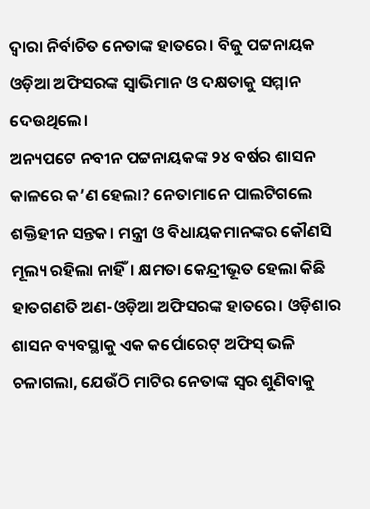ଦ୍ୱାରା ନିର୍ବାଚିତ ନେତାଙ୍କ ହାତରେ। ବିଜୁ ପଟ୍ଟନାୟକ ଓଡ଼ିଆ ଅଫିସରଙ୍କ ସ୍ୱାଭିମାନ ଓ ଦକ୍ଷତାକୁ ସମ୍ମାନ ଦେଉଥିଲେ।
ଅନ୍ୟପଟେ ନବୀନ ପଟ୍ଟନାୟକଙ୍କ ୨୪ ବର୍ଷର ଶାସନ କାଳରେ କ’ଣ ହେଲା? ନେତାମାନେ ପାଲଟିଗଲେ ଶକ୍ତିହୀନ ସନ୍ତକ। ମନ୍ତ୍ରୀ ଓ ବିଧାୟକମାନଙ୍କର କୌଣସି ମୂଲ୍ୟ ରହିଲା ନାହିଁ। କ୍ଷମତା କେନ୍ଦ୍ରୀଭୂତ ହେଲା କିଛି ହାତଗଣତି ଅଣ-ଓଡ଼ିଆ ଅଫିସରଙ୍କ ହାତରେ। ଓଡ଼ିଶାର ଶାସନ ବ୍ୟବସ୍ଥାକୁ ଏକ କର୍ପୋରେଟ୍ ଅଫିସ୍ ଭଳି ଚଳାଗଲା, ଯେଉଁଠି ମାଟିର ନେତାଙ୍କ ସ୍ୱର ଶୁଣିବାକୁ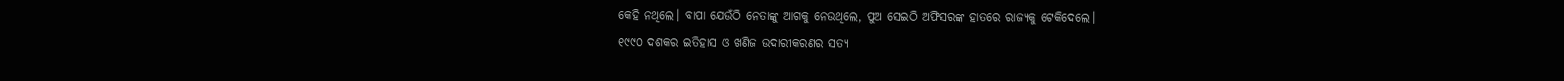କେହି ନଥିଲେ। ବାପା ଯେଉଁଠି ନେତାଙ୍କୁ ଆଗକୁ ନେଉଥିଲେ, ପୁଅ ସେଇଠି ଅଫିସରଙ୍କ ହାତରେ ରାଜ୍ୟକୁ ଟେକିଦେଲେ।
୧୯୯୦ ଦଶକର ଇତିହାସ ଓ ଖଣିଜ ଉଦାରୀକରଣର ସତ୍ୟ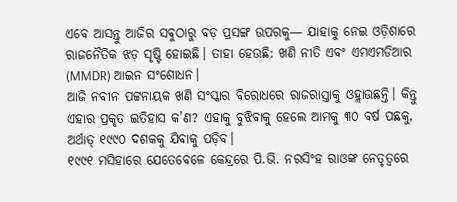ଏବେ ଆସନ୍ତୁ ଆଜିର ସବୁଠାରୁ ବଡ଼ ପ୍ରସଙ୍ଗ ଉପରକୁ— ଯାହାକୁ ନେଇ ଓଡ଼ିଶାରେ ରାଜନୈତିକ ଝଡ଼ ସୃଷ୍ଟି ହୋଇଛି। ତାହା ହେଉଛି: ଖଣି ନୀତି ଏବଂ ଏମଏମଡିଆର (MMDR) ଆଇନ ସଂଶୋଧନ।
ଆଜି ନବୀନ ପଟ୍ଟନାୟକ ଖଣି ସଂସ୍କାର ବିରୋଧରେ ରାଜରାସ୍ତାକୁ ଓହ୍ଲାଉଛନ୍ତି। କିନ୍ତୁ ଏହାର ପ୍ରକୃତ ଇତିହାସ କ’ଣ? ଏହାକୁ ବୁଝିବାକୁ ହେଲେ ଆମକୁ ୩୦ ବର୍ଷ ପଛକୁ, ଅର୍ଥାତ୍ ୧୯୯୦ ଦଶକକୁ ଯିବାକୁ ପଡ଼ିବ।
୧୯୯୧ ମସିହାରେ ଯେତେବେଳେ କେନ୍ଦ୍ରରେ ପି.ଭି. ନରସିଂହ ରାଓଙ୍କ ନେତୃତ୍ୱରେ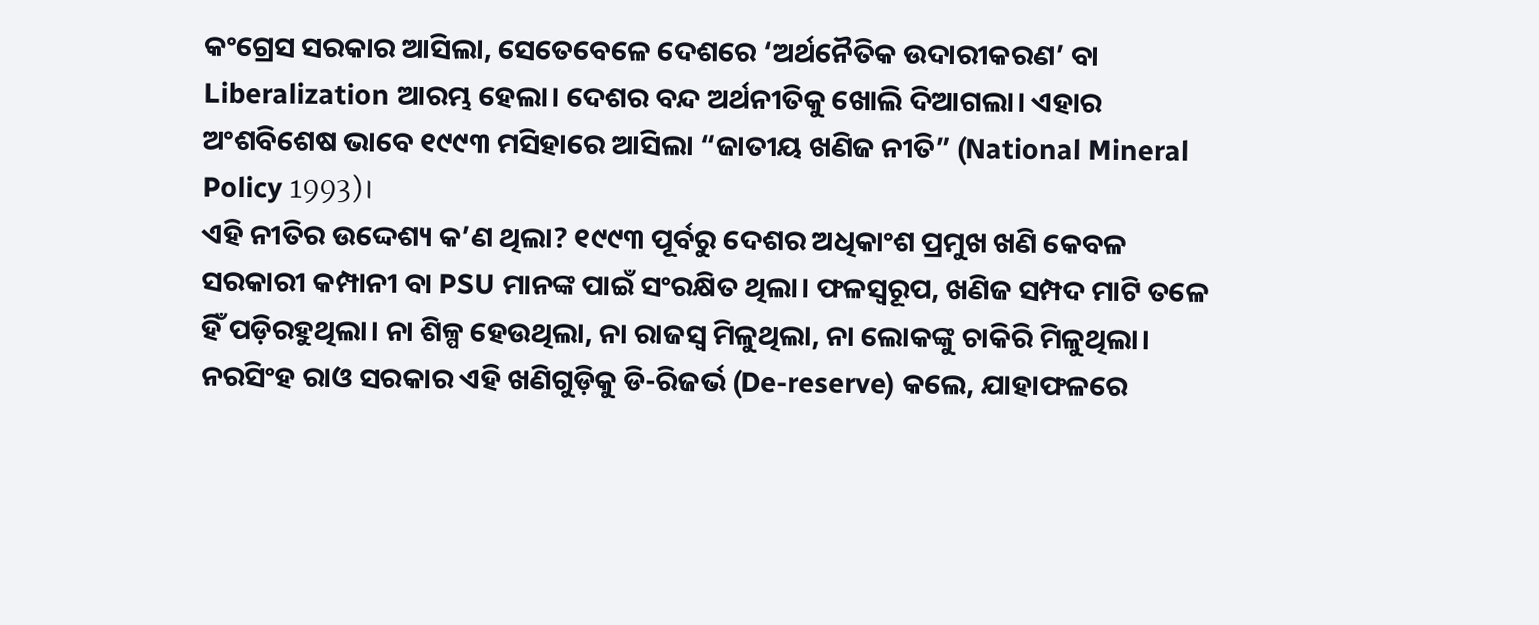କଂଗ୍ରେସ ସରକାର ଆସିଲା, ସେତେବେଳେ ଦେଶରେ ‘ଅର୍ଥନୈତିକ ଉଦାରୀକରଣ’ ବା Liberalization ଆରମ୍ଭ ହେଲା। ଦେଶର ବନ୍ଦ ଅର୍ଥନୀତିକୁ ଖୋଲି ଦିଆଗଲା। ଏହାର ଅଂଶବିଶେଷ ଭାବେ ୧୯୯୩ ମସିହାରେ ଆସିଲା “ଜାତୀୟ ଖଣିଜ ନୀତି” (National Mineral Policy 1993)।
ଏହି ନୀତିର ଉଦ୍ଦେଶ୍ୟ କ’ଣ ଥିଲା? ୧୯୯୩ ପୂର୍ବରୁ ଦେଶର ଅଧିକାଂଶ ପ୍ରମୁଖ ଖଣି କେବଳ ସରକାରୀ କମ୍ପାନୀ ବା PSU ମାନଙ୍କ ପାଇଁ ସଂରକ୍ଷିତ ଥିଲା। ଫଳସ୍ୱରୂପ, ଖଣିଜ ସମ୍ପଦ ମାଟି ତଳେ ହିଁ ପଡ଼ିରହୁଥିଲା। ନା ଶିଳ୍ପ ହେଉଥିଲା, ନା ରାଜସ୍ୱ ମିଳୁଥିଲା, ନା ଲୋକଙ୍କୁ ଚାକିରି ମିଳୁଥିଲା। ନରସିଂହ ରାଓ ସରକାର ଏହି ଖଣିଗୁଡ଼ିକୁ ଡି-ରିଜର୍ଭ (De-reserve) କଲେ, ଯାହାଫଳରେ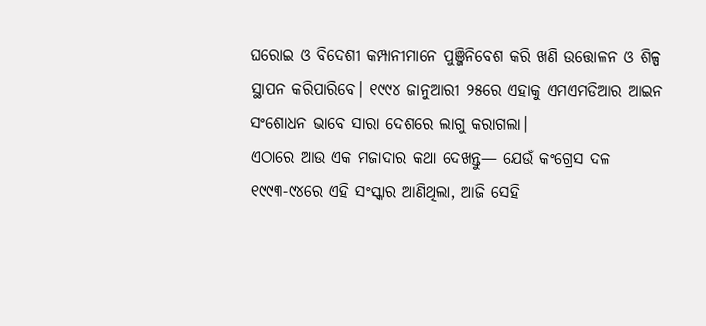ଘରୋଇ ଓ ବିଦେଶୀ କମ୍ପାନୀମାନେ ପୁଞ୍ଜିନିବେଶ କରି ଖଣି ଉତ୍ତୋଳନ ଓ ଶିଳ୍ପ ସ୍ଥାପନ କରିପାରିବେ। ୧୯୯୪ ଜାନୁଆରୀ ୨୫ରେ ଏହାକୁ ଏମଏମଡିଆର ଆଇନ ସଂଶୋଧନ ଭାବେ ସାରା ଦେଶରେ ଲାଗୁ କରାଗଲା।
ଏଠାରେ ଆଉ ଏକ ମଜାଦାର କଥା ଦେଖନ୍ତୁ— ଯେଉଁ କଂଗ୍ରେସ ଦଳ ୧୯୯୩-୯୪ରେ ଏହି ସଂସ୍କାର ଆଣିଥିଲା, ଆଜି ସେହି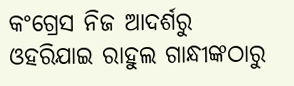କଂଗ୍ରେସ ନିଜ ଆଦର୍ଶରୁ ଓହରିଯାଇ ରାହୁଲ ଗାନ୍ଧୀଙ୍କଠାରୁ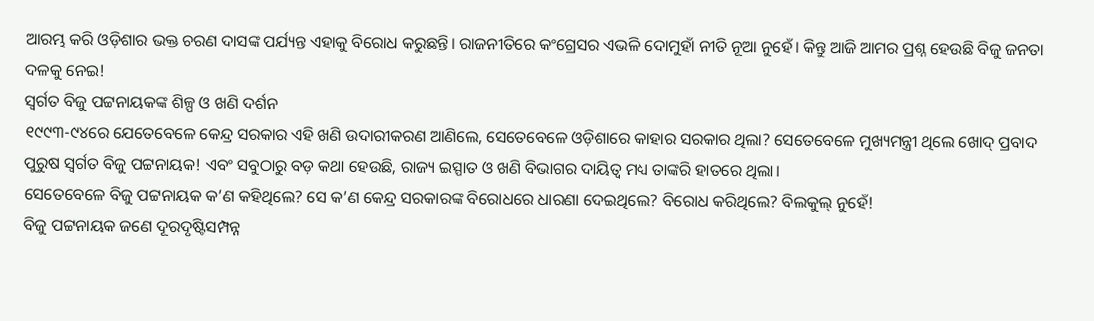ଆରମ୍ଭ କରି ଓଡ଼ିଶାର ଭକ୍ତ ଚରଣ ଦାସଙ୍କ ପର୍ଯ୍ୟନ୍ତ ଏହାକୁ ବିରୋଧ କରୁଛନ୍ତି। ରାଜନୀତିରେ କଂଗ୍ରେସର ଏଭଳି ଦୋମୁହାଁ ନୀତି ନୂଆ ନୁହେଁ। କିନ୍ତୁ ଆଜି ଆମର ପ୍ରଶ୍ନ ହେଉଛି ବିଜୁ ଜନତା ଦଳକୁ ନେଇ!
ସ୍ୱର୍ଗତ ବିଜୁ ପଟ୍ଟନାୟକଙ୍କ ଶିଳ୍ପ ଓ ଖଣି ଦର୍ଶନ
୧୯୯୩-୯୪ରେ ଯେତେବେଳେ କେନ୍ଦ୍ର ସରକାର ଏହି ଖଣି ଉଦାରୀକରଣ ଆଣିଲେ, ସେତେବେଳେ ଓଡ଼ିଶାରେ କାହାର ସରକାର ଥିଲା? ସେତେବେଳେ ମୁଖ୍ୟମନ୍ତ୍ରୀ ଥିଲେ ଖୋଦ୍ ପ୍ରବାଦ ପୁରୁଷ ସ୍ୱର୍ଗତ ବିଜୁ ପଟ୍ଟନାୟକ! ଏବଂ ସବୁଠାରୁ ବଡ଼ କଥା ହେଉଛି, ରାଜ୍ୟ ଇସ୍ପାତ ଓ ଖଣି ବିଭାଗର ଦାୟିତ୍ୱ ମଧ୍ୟ ତାଙ୍କରି ହାତରେ ଥିଲା।
ସେତେବେଳେ ବିଜୁ ପଟ୍ଟନାୟକ କ’ଣ କହିଥିଲେ? ସେ କ’ଣ କେନ୍ଦ୍ର ସରକାରଙ୍କ ବିରୋଧରେ ଧାରଣା ଦେଇଥିଲେ? ବିରୋଧ କରିଥିଲେ? ବିଲକୁଲ୍ ନୁହେଁ!
ବିଜୁ ପଟ୍ଟନାୟକ ଜଣେ ଦୂରଦୃଷ୍ଟିସମ୍ପନ୍ନ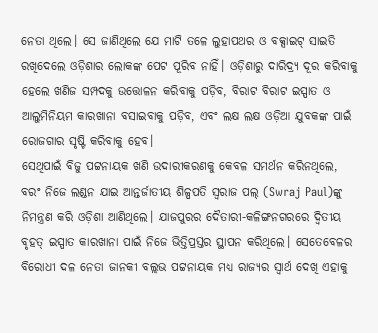ନେତା ଥିଲେ। ସେ ଜାଣିଥିଲେ ଯେ ମାଟି ତଳେ ଲୁହାପଥର ଓ ବକ୍ସାଇଟ୍ ସାଇତି ରଖିଦେଲେ ଓଡ଼ିଶାର ଲୋକଙ୍କ ପେଟ ପୂରିବ ନାହିଁ। ଓଡ଼ିଶାରୁ ଦାରିଦ୍ର୍ୟ ଦୂର କରିବାକୁ ହେଲେ ଖଣିଜ ସମ୍ପଦକୁ ଉତ୍ତୋଳନ କରିବାକୁ ପଡ଼ିବ, ବିରାଟ ବିରାଟ ଇସ୍ପାତ ଓ ଆଲୁମିନିୟମ କାରଖାନା ବସାଇବାକୁ ପଡ଼ିବ, ଏବଂ ଲକ୍ଷ ଲକ୍ଷ ଓଡ଼ିଆ ଯୁବକଙ୍କ ପାଇଁ ରୋଜଗାର ସୃଷ୍ଟି କରିବାକୁ ହେବ।
ସେଥିପାଇଁ ବିଜୁ ପଟ୍ଟନାୟକ ଖଣି ଉଦାରୀକରଣକୁ କେବଳ ସମର୍ଥନ କରିନଥିଲେ, ବରଂ ନିଜେ ଲଣ୍ଡନ ଯାଇ ଆନ୍ତର୍ଜାତୀୟ ଶିଳ୍ପପତି ସ୍ୱରାଜ ପଲ୍ (Swraj Paul)ଙ୍କୁ ନିମନ୍ତ୍ରଣ କରି ଓଡ଼ିଶା ଆଣିଥିଲେ। ଯାଜପୁରର ଦୈତାରୀ-କଳିଙ୍ଗନଗରରେ ଦ୍ୱିତୀୟ ବୃହତ୍ ଇସ୍ପାତ କାରଖାନା ପାଇଁ ନିଜେ ଭିତ୍ତିପ୍ରସ୍ତର ସ୍ଥାପନ କରିଥିଲେ। ସେତେବେଳର ବିରୋଧୀ ଦଳ ନେତା ଜାନକୀ ବଲ୍ଲଭ ପଟ୍ଟନାୟକ ମଧ୍ୟ ରାଜ୍ୟର ସ୍ୱାର୍ଥ ଦେଖି ଏହାକୁ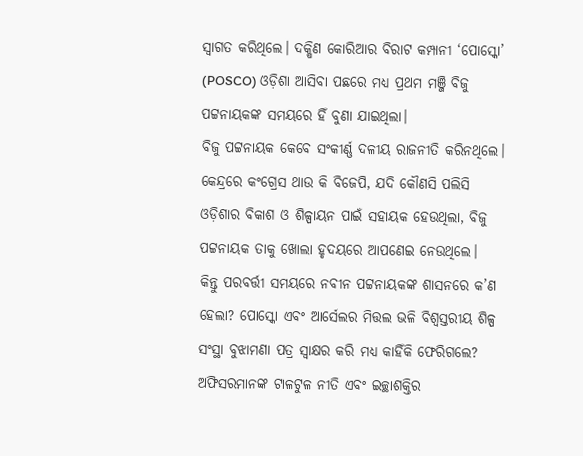ସ୍ୱାଗତ କରିଥିଲେ। ଦକ୍ଷିଣ କୋରିଆର ବିରାଟ କମ୍ପାନୀ ‘ପୋସ୍କୋ’ (POSCO) ଓଡ଼ିଶା ଆସିବା ପଛରେ ମଧ୍ୟ ପ୍ରଥମ ମଞ୍ଜି ବିଜୁ ପଟ୍ଟନାୟକଙ୍କ ସମୟରେ ହିଁ ବୁଣା ଯାଇଥିଲା।
ବିଜୁ ପଟ୍ଟନାୟକ କେବେ ସଂକୀର୍ଣ୍ଣ ଦଳୀୟ ରାଜନୀତି କରିନଥିଲେ। କେନ୍ଦ୍ରରେ କଂଗ୍ରେସ ଥାଉ କି ବିଜେପି, ଯଦି କୌଣସି ପଲିସି ଓଡ଼ିଶାର ବିକାଶ ଓ ଶିଳ୍ପାୟନ ପାଇଁ ସହାୟକ ହେଉଥିଲା, ବିଜୁ ପଟ୍ଟନାୟକ ତାକୁ ଖୋଲା ହୃଦୟରେ ଆପଣେଇ ନେଉଥିଲେ।
କିନ୍ତୁ ପରବର୍ତ୍ତୀ ସମୟରେ ନବୀନ ପଟ୍ଟନାୟକଙ୍କ ଶାସନରେ କ’ଣ ହେଲା? ପୋସ୍କୋ ଏବଂ ଆର୍ସେଲର ମିତ୍ତଲ ଭଳି ବିଶ୍ୱସ୍ତରୀୟ ଶିଳ୍ପ ସଂସ୍ଥା ବୁଝାମଣା ପତ୍ର ସ୍ୱାକ୍ଷର କରି ମଧ୍ୟ କାହିଁକି ଫେରିଗଲେ? ଅଫିସରମାନଙ୍କ ଟାଳଟୁଳ ନୀତି ଏବଂ ଇଚ୍ଛାଶକ୍ତିର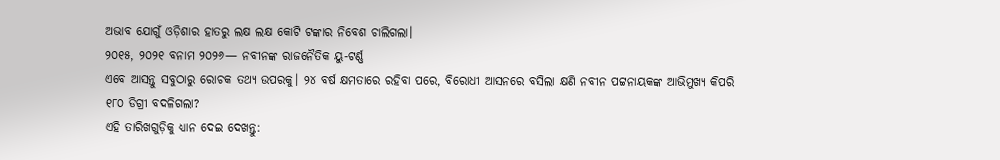ଅଭାବ ଯୋଗୁଁ ଓଡ଼ିଶାର ହାତରୁ ଲକ୍ଷ ଲକ୍ଷ କୋଟି ଟଙ୍କାର ନିବେଶ ଚାଲିଗଲା।
୨୦୧୫, ୨୦୨୧ ବନାମ ୨୦୨୬— ନବୀନଙ୍କ ରାଜନୈତିକ ୟୁ-ଟର୍ଣ୍ଣ
ଏବେ ଆସନ୍ତୁ ସବୁଠାରୁ ରୋଚକ ତଥ୍ୟ ଉପରକୁ। ୨୪ ବର୍ଷ କ୍ଷମତାରେ ରହିବା ପରେ, ବିରୋଧୀ ଆସନରେ ବସିଲା କ୍ଷଣି ନବୀନ ପଟ୍ଟନାୟକଙ୍କ ଆଭିମୁଖ୍ୟ କିପରି ୧୮୦ ଡିଗ୍ରୀ ବଦଳିଗଲା?
ଏହି ତାରିଖଗୁଡ଼ିକୁ ଧ୍ୟାନ ଦେଇ ଦେଖନ୍ତୁ: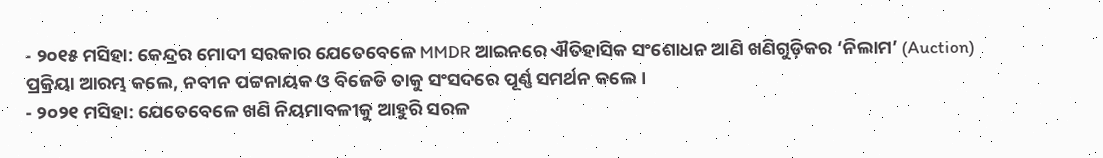- ୨୦୧୫ ମସିହା: କେନ୍ଦ୍ରର ମୋଦୀ ସରକାର ଯେତେବେଳେ MMDR ଆଇନରେ ଐତିହାସିକ ସଂଶୋଧନ ଆଣି ଖଣିଗୁଡ଼ିକର ‘ନିଲାମ’ (Auction) ପ୍ରକ୍ରିୟା ଆରମ୍ଭ କଲେ, ନବୀନ ପଟ୍ଟନାୟକ ଓ ବିଜେଡି ତାକୁ ସଂସଦରେ ପୂର୍ଣ୍ଣ ସମର୍ଥନ କଲେ।
- ୨୦୨୧ ମସିହା: ଯେତେବେଳେ ଖଣି ନିୟମାବଳୀକୁ ଆହୁରି ସରଳ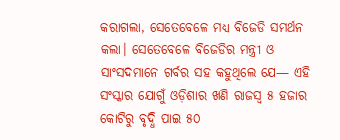କରାଗଲା, ସେତେବେଳେ ମଧ୍ୟ ବିଜେଡି ସମର୍ଥନ କଲା। ସେତେବେଳେ ବିଜେଡିର ମନ୍ତ୍ରୀ ଓ ସାଂସଦମାନେ ଗର୍ବର ସହ କହୁଥିଲେ ଯେ— ଏହି ସଂସ୍କାର ଯୋଗୁଁ ଓଡ଼ିଶାର ଖଣି ରାଜସ୍ୱ ୫ ହଜାର କୋଟିରୁ ବୃଦ୍ଧି ପାଇ ୫୦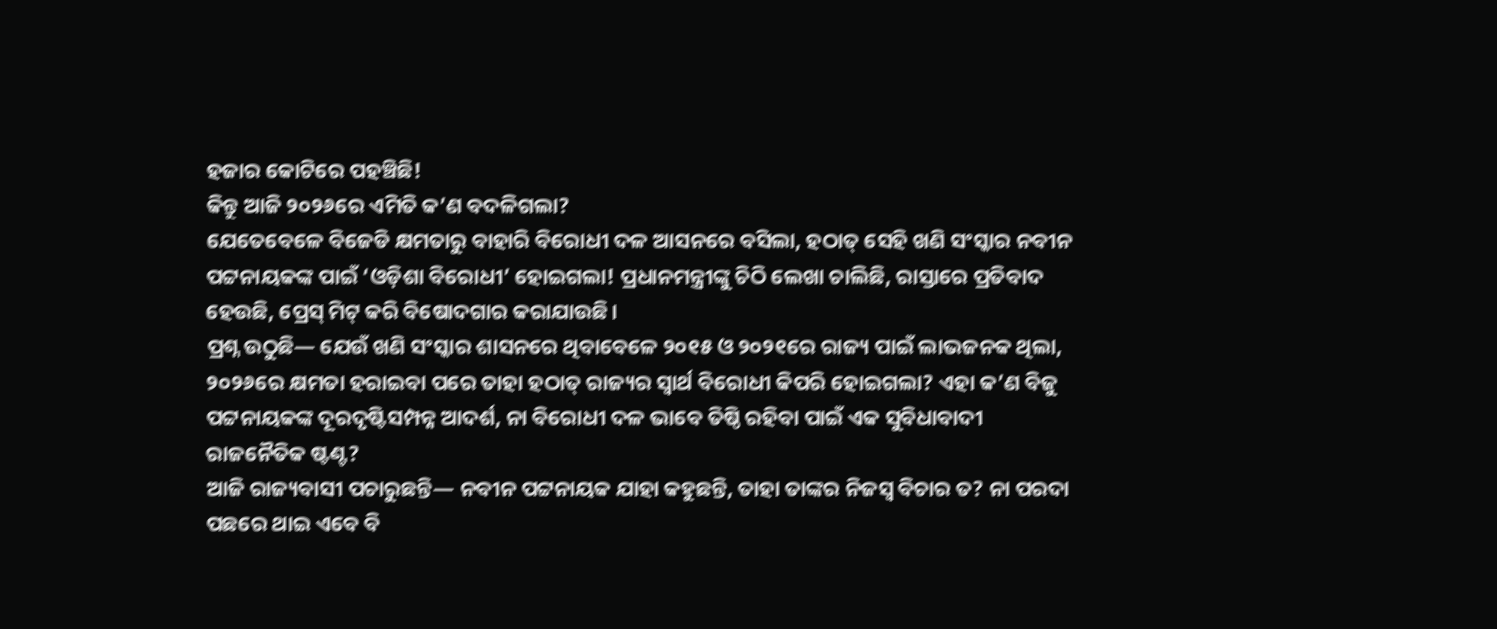ହଜାର କୋଟିରେ ପହଞ୍ଚିଛି!
କିନ୍ତୁ ଆଜି ୨୦୨୬ରେ ଏମିତି କ’ଣ ବଦଳିଗଲା?
ଯେତେବେଳେ ବିଜେଡି କ୍ଷମତାରୁ ବାହାରି ବିରୋଧୀ ଦଳ ଆସନରେ ବସିଲା, ହଠାତ୍ ସେହି ଖଣି ସଂସ୍କାର ନବୀନ ପଟ୍ଟନାୟକଙ୍କ ପାଇଁ ‘ଓଡ଼ିଶା ବିରୋଧୀ’ ହୋଇଗଲା! ପ୍ରଧାନମନ୍ତ୍ରୀଙ୍କୁ ଚିଠି ଲେଖା ଚାଲିଛି, ରାସ୍ତାରେ ପ୍ରତିବାଦ ହେଉଛି, ପ୍ରେସ୍ ମିଟ୍ କରି ବିଷୋଦଗାର କରାଯାଉଛି।
ପ୍ରଶ୍ନ ଉଠୁଛି— ଯେଉଁ ଖଣି ସଂସ୍କାର ଶାସନରେ ଥିବାବେଳେ ୨୦୧୫ ଓ ୨୦୨୧ରେ ରାଜ୍ୟ ପାଇଁ ଲାଭଜନକ ଥିଲା, ୨୦୨୬ରେ କ୍ଷମତା ହରାଇବା ପରେ ତାହା ହଠାତ୍ ରାଜ୍ୟର ସ୍ୱାର୍ଥ ବିରୋଧୀ କିପରି ହୋଇଗଲା? ଏହା କ’ଣ ବିଜୁ ପଟ୍ଟନାୟକଙ୍କ ଦୂରଦୃଷ୍ଟିସମ୍ପନ୍ନ ଆଦର୍ଶ, ନା ବିରୋଧୀ ଦଳ ଭାବେ ତିଷ୍ଠି ରହିବା ପାଇଁ ଏକ ସୁବିଧାବାଦୀ ରାଜନୈତିକ ଷ୍ଟଣ୍ଟ?
ଆଜି ରାଜ୍ୟବାସୀ ପଚାରୁଛନ୍ତି— ନବୀନ ପଟ୍ଟନାୟକ ଯାହା କହୁଛନ୍ତି, ତାହା ତାଙ୍କର ନିଜସ୍ୱ ବିଚାର ତ? ନା ପରଦା ପଛରେ ଥାଇ ଏବେ ବି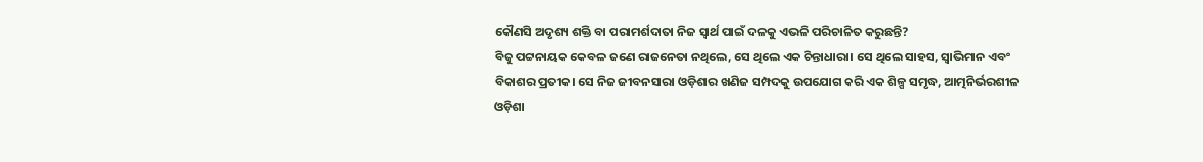କୌଣସି ଅଦୃଶ୍ୟ ଶକ୍ତି ବା ପରାମର୍ଶଦାତା ନିଜ ସ୍ୱାର୍ଥ ପାଇଁ ଦଳକୁ ଏଭଳି ପରିଚାଳିତ କରୁଛନ୍ତି?
ବିଜୁ ପଟ୍ଟନାୟକ କେବଳ ଜଣେ ରାଜନେତା ନଥିଲେ, ସେ ଥିଲେ ଏକ ଚିନ୍ତାଧାରା। ସେ ଥିଲେ ସାହସ, ସ୍ୱାଭିମାନ ଏବଂ ବିକାଶର ପ୍ରତୀକ। ସେ ନିଜ ଜୀବନସାରା ଓଡ଼ିଶାର ଖଣିଜ ସମ୍ପଦକୁ ଉପଯୋଗ କରି ଏକ ଶିଳ୍ପ ସମୃଦ୍ଧ, ଆତ୍ମନିର୍ଭରଶୀଳ ଓଡ଼ିଶା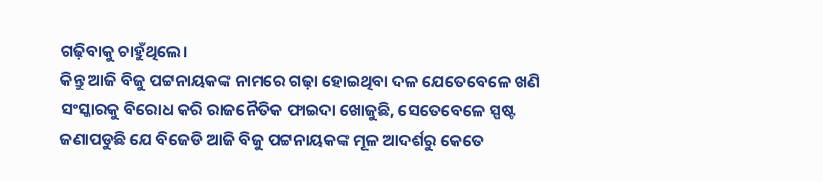ଗଢ଼ିବାକୁ ଚାହୁଁଥିଲେ।
କିନ୍ତୁ ଆଜି ବିଜୁ ପଟ୍ଟନାୟକଙ୍କ ନାମରେ ଗଢ଼ା ହୋଇଥିବା ଦଳ ଯେତେବେଳେ ଖଣି ସଂସ୍କାରକୁ ବିରୋଧ କରି ରାଜନୈତିକ ଫାଇଦା ଖୋଜୁଛି, ସେତେବେଳେ ସ୍ପଷ୍ଟ ଜଣାପଡୁଛି ଯେ ବିଜେଡି ଆଜି ବିଜୁ ପଟ୍ଟନାୟକଙ୍କ ମୂଳ ଆଦର୍ଶରୁ କେତେ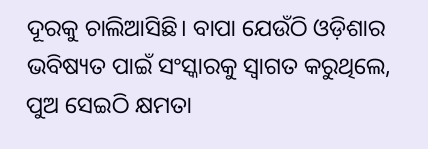ଦୂରକୁ ଚାଲିଆସିଛି। ବାପା ଯେଉଁଠି ଓଡ଼ିଶାର ଭବିଷ୍ୟତ ପାଇଁ ସଂସ୍କାରକୁ ସ୍ୱାଗତ କରୁଥିଲେ, ପୁଅ ସେଇଠି କ୍ଷମତା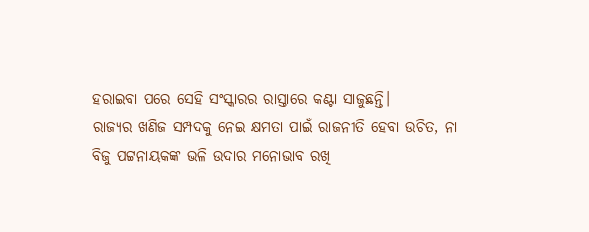ହରାଇବା ପରେ ସେହି ସଂସ୍କାରର ରାସ୍ତାରେ କଣ୍ଟା ସାଜୁଛନ୍ତି।
ରାଜ୍ୟର ଖଣିଜ ସମ୍ପଦକୁ ନେଇ କ୍ଷମତା ପାଇଁ ରାଜନୀତି ହେବା ଉଚିତ, ନା ବିଜୁ ପଟ୍ଟନାୟକଙ୍କ ଭଳି ଉଦାର ମନୋଭାବ ରଖି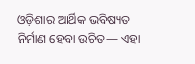ଓଡ଼ିଶାର ଆର୍ଥିକ ଭବିଷ୍ୟତ ନିର୍ମାଣ ହେବା ଉଚିତ— ଏହା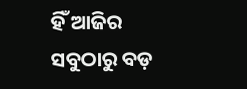ହିଁ ଆଜିର ସବୁଠାରୁ ବଡ଼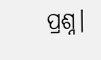ପ୍ରଶ୍ନ।